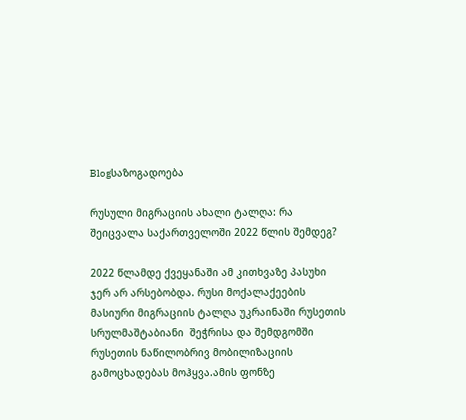Blogსაზოგადოება

რუსული მიგრაციის ახალი ტალღა: რა შეიცვალა საქართველოში 2022 წლის შემდეგ?

2022 წლამდე ქვეყანაში ამ კითხვაზე პასუხი ჯერ არ არსებობდა. რუსი მოქალაქეების მასიური მიგრაციის ტალღა უკრაინაში რუსეთის სრულმაშტაბიანი  შეჭრისა და შემდგომში რუსეთის ნაწილობრივ მობილიზაციის გამოცხადებას მოჰყვა.ამის ფონზე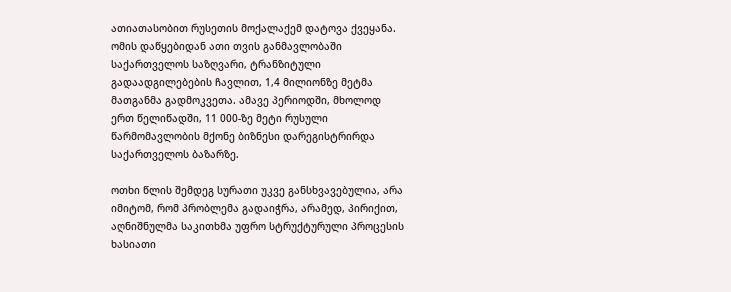ათიათასობით რუსეთის მოქალაქემ დატოვა ქვეყანა. ომის დაწყებიდან ათი თვის განმავლობაში საქართველოს საზღვარი, ტრანზიტული გადაადგილებების ჩავლით, 1,4 მილიონზე მეტმა მათგანმა გადმოკვეთა. ამავე პერიოდში, მხოლოდ ერთ წელიწადში, 11 000-ზე მეტი რუსული წარმომავლობის მქონე ბიზნესი დარეგისტრირდა საქართველოს ბაზარზე.

ოთხი წლის შემდეგ სურათი უკვე განსხვავებულია, არა იმიტომ, რომ პრობლემა გადაიჭრა, არამედ, პირიქით, აღნიშნულმა საკითხმა უფრო სტრუქტურული პროცესის ხასიათი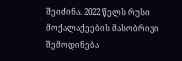შეიძინა. 2022 წელს რუსი მოქალაქეების მასობრივი შემოდინება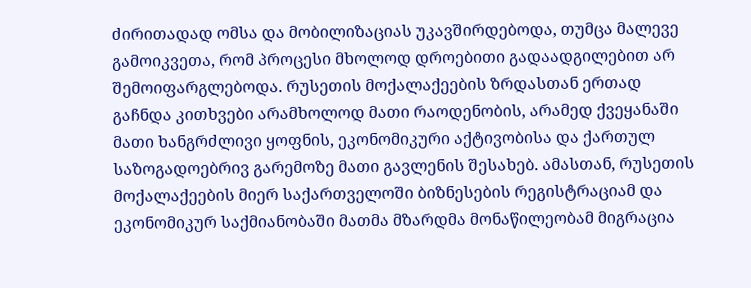ძირითადად ომსა და მობილიზაციას უკავშირდებოდა, თუმცა მალევე გამოიკვეთა, რომ პროცესი მხოლოდ დროებითი გადაადგილებით არ შემოიფარგლებოდა. რუსეთის მოქალაქეების ზრდასთან ერთად გაჩნდა კითხვები არამხოლოდ მათი რაოდენობის, არამედ ქვეყანაში მათი ხანგრძლივი ყოფნის, ეკონომიკური აქტივობისა და ქართულ  საზოგადოებრივ გარემოზე მათი გავლენის შესახებ. ამასთან, რუსეთის მოქალაქეების მიერ საქართველოში ბიზნესების რეგისტრაციამ და ეკონომიკურ საქმიანობაში მათმა მზარდმა მონაწილეობამ მიგრაცია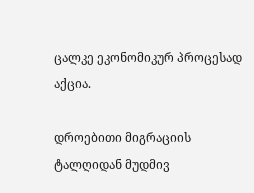ცალკე ეკონომიკურ პროცესად აქცია.

დროებითი მიგრაციის ტალღიდან მუდმივ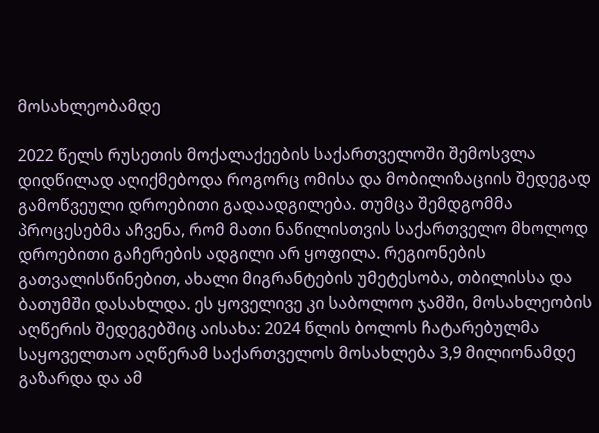მოსახლეობამდე

2022 წელს რუსეთის მოქალაქეების საქართველოში შემოსვლა დიდწილად აღიქმებოდა როგორც ომისა და მობილიზაციის შედეგად გამოწვეული დროებითი გადაადგილება. თუმცა შემდგომმა პროცესებმა აჩვენა, რომ მათი ნაწილისთვის საქართველო მხოლოდ დროებითი გაჩერების ადგილი არ ყოფილა. რეგიონების გათვალისწინებით, ახალი მიგრანტების უმეტესობა, თბილისსა და ბათუმში დასახლდა. ეს ყოველივე კი საბოლოო ჯამში, მოსახლეობის აღწერის შედეგებშიც აისახა: 2024 წლის ბოლოს ჩატარებულმა საყოველთაო აღწერამ საქართველოს მოსახლება 3,9 მილიონამდე გაზარდა და ამ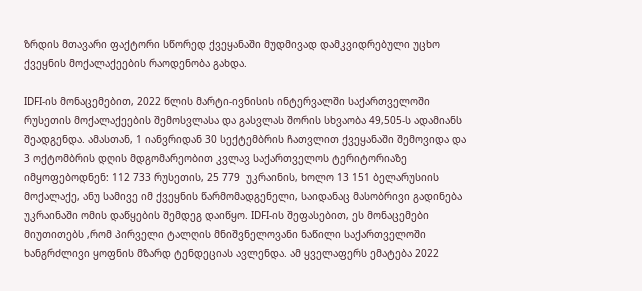ზრდის მთავარი ფაქტორი სწორედ ქვეყანაში მუდმივად დამკვიდრებული უცხო ქვეყნის მოქალაქეების რაოდენობა გახდა.

IDFI-ის მონაცემებით, 2022 წლის მარტი-ივნისის ინტერვალში საქართველოში რუსეთის მოქალაქეების შემოსვლასა და გასვლას შორის სხვაობა 49,505-ს ადამიანს შეადგენდა. ამასთან, 1 იანვრიდან 30 სექტემბრის ჩათვლით ქვეყანაში შემოვიდა და 3 ოქტომბრის დღის მდგომარეობით კვლავ საქართველოს ტერიტორიაზე იმყოფებოდნენ: 112 733 რუსეთის, 25 779  უკრაინის, ხოლო 13 151 ბელარუსიის მოქალაქე, ანუ სამივე იმ ქვეყნის წარმომადგენელი, საიდანაც მასობრივი გადინება უკრაინაში ომის დაწყების შემდეგ დაიწყო. IDFI-ის შეფასებით, ეს მონაცემები მიუთითებს ,რომ პირველი ტალღის მნიშვნელოვანი ნაწილი საქართველოში ხანგრძლივი ყოფნის მზარდ ტენდეციას ავლენდა. ამ ყველაფერს ემატება 2022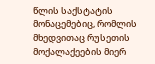წლის საქსტატის მონაცემებიც, რომლის მხედვითაც რუსეთის მოქალაქეების მიერ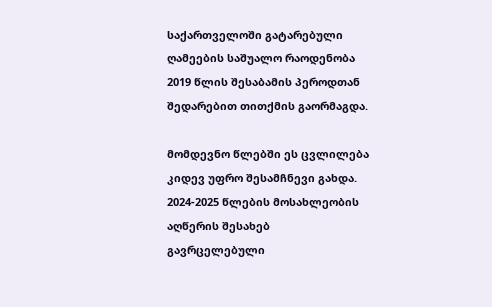საქართველოში გატარებული ღამეების საშუალო რაოდენობა 2019 წლის შესაბამის პეროდთან შედარებით თითქმის გაორმაგდა.

მომდევნო წლებში ეს ცვლილება კიდევ უფრო შესამჩნევი გახდა. 2024-2025 წლების მოსახლეობის აღწერის შესახებ გავრცელებული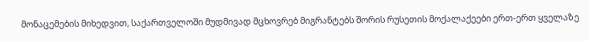მონაცემების მიხედვით, საქართველოში მუდმივად მცხოვრებ მიგრანტებს შორის რუსეთის მოქალაქეები ერთ-ერთ ყველაზე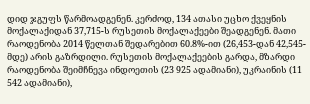დიდ ჯგუფს წარმოადგენენ. კერძოდ, 134 ათასი უცხო ქვეყნის მოქალაქიდან 37,715-ს რუსეთის მოქალაქეები შეადგენენ. მათი რაოდენობა 2014 წელთან შედარებით 60.8%-ით (26,453-დან 42,545-მდე) არის გაზრდილი. რუსეთის მოქალაქეების გარდა, მზარდი რაოდენობა შეიმჩნევა ინდოეთის (23 925 ადამიანი), უკრაინის (11 542 ადამიანი),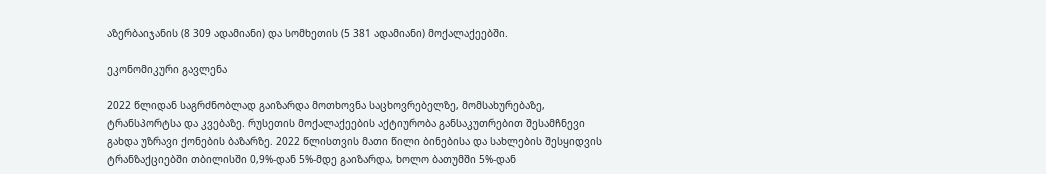აზერბაიჯანის (8 309 ადამიანი) და სომხეთის (5 381 ადამიანი) მოქალაქეებში.

ეკონომიკური გავლენა

2022 წლიდან საგრძნობლად გაიზარდა მოთხოვნა საცხოვრებელზე, მომსახურებაზე, ტრანსპორტსა და კვებაზე. რუსეთის მოქალაქეების აქტიურობა განსაკუთრებით შესამჩნევი გახდა უზრავი ქონების ბაზარზე. 2022 წლისთვის მათი წილი ბინებისა და სახლების შესყიდვის ტრანზაქციებში თბილისში 0,9%-დან 5%-მდე გაიზარდა, ხოლო ბათუმში 5%-დან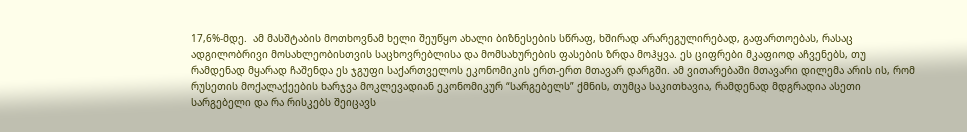17,6%-მდე.  ამ მასშტაბის მოთხოვნამ ხელი შეუწყო ახალი ბიზნესების სწრაფ, ხშირად არარეგულირებად, გაფართოებას, რასაც ადგილობრივი მოსახლეობისთვის საცხოვრებლისა და მომსახურების ფასების ზრდა მოჰყვა. ეს ციფრები მკაფიოდ აჩვენებს, თუ რამდენად მყარად ჩაშენდა ეს ჯგუფი საქართველოს ეკონომიკის ერთ-ერთ მთავარ დარგში. ამ ვითარებაში მთავარი დილემა არის ის, რომ რუსეთის მოქალაქეების ხარჯვა მოკლევადიან ეკონომიკურ “სარგებელს” ქმნის, თუმცა საკითხავია, რამდენად მდგრადია ასეთი სარგებელი და რა რისკებს შეიცავს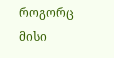როგორც მისი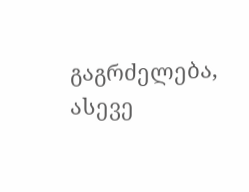გაგრძელება, ასევე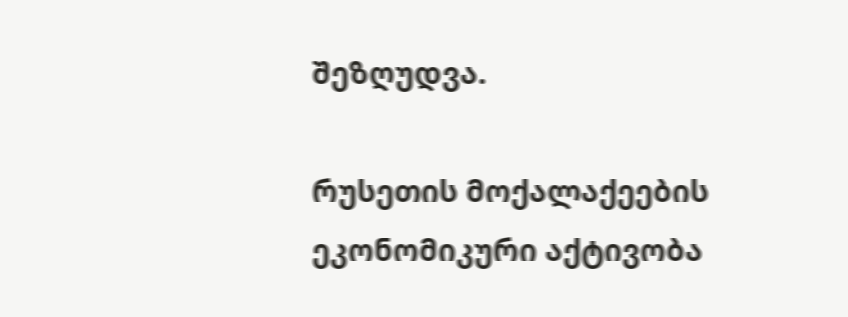შეზღუდვა.

რუსეთის მოქალაქეების ეკონომიკური აქტივობა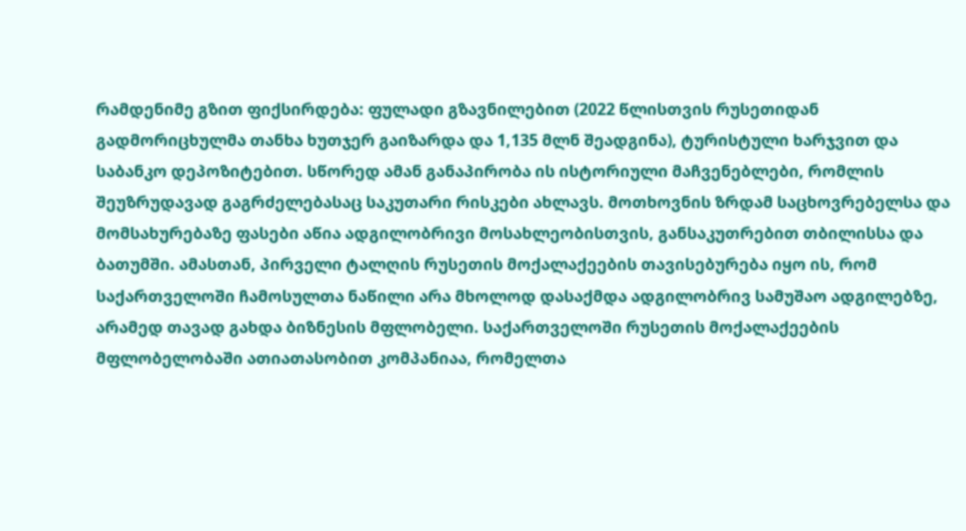რამდენიმე გზით ფიქსირდება: ფულადი გზავნილებით (2022 წლისთვის რუსეთიდან გადმორიცხულმა თანხა ხუთჯერ გაიზარდა და 1,135 მლნ შეადგინა), ტურისტული ხარჯვით და საბანკო დეპოზიტებით. სწორედ ამან განაპირობა ის ისტორიული მაჩვენებლები, რომლის შეუზრუდავად გაგრძელებასაც საკუთარი რისკები ახლავს. მოთხოვნის ზრდამ საცხოვრებელსა და მომსახურებაზე ფასები აწია ადგილობრივი მოსახლეობისთვის, განსაკუთრებით თბილისსა და ბათუმში. ამასთან, პირველი ტალღის რუსეთის მოქალაქეების თავისებურება იყო ის, რომ საქართველოში ჩამოსულთა ნაწილი არა მხოლოდ დასაქმდა ადგილობრივ სამუშაო ადგილებზე, არამედ თავად გახდა ბიზნესის მფლობელი. საქართველოში რუსეთის მოქალაქეების მფლობელობაში ათიათასობით კომპანიაა, რომელთა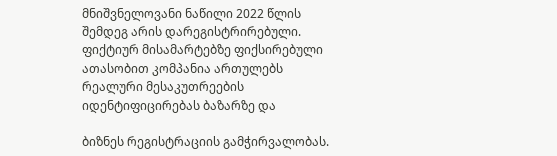მნიშვნელოვანი ნაწილი 2022 წლის შემდეგ არის დარეგისტრირებული. ფიქტიურ მისამარტებზე ფიქსირებული ათასობით კომპანია ართულებს რეალური მესაკუთრეების იდენტიფიცირებას ბაზარზე და

ბიზნეს რეგისტრაციის გამჭირვალობას.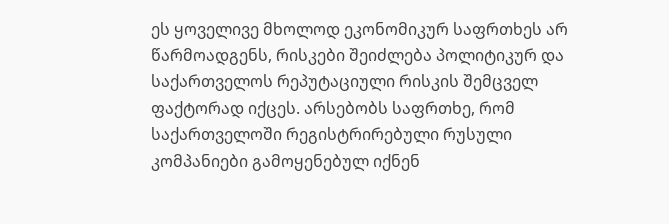ეს ყოველივე მხოლოდ ეკონომიკურ საფრთხეს არ წარმოადგენს, რისკები შეიძლება პოლიტიკურ და საქართველოს რეპუტაციული რისკის შემცველ ფაქტორად იქცეს. არსებობს საფრთხე, რომ საქართველოში რეგისტრირებული რუსული კომპანიები გამოყენებულ იქნენ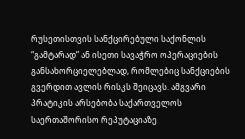რუსეთისთვის სანქცირებული საქონლის “გამტარად” ან ისეთი სავაჭრო ოპერაციების განსახორციელებლად, რომლებიც სანქციების გვერდით ავლის რისკს შეიცავს. ამგვარი პრატიკის არსებობა საქართველოს საერთაშორისო რეპუტაციაზე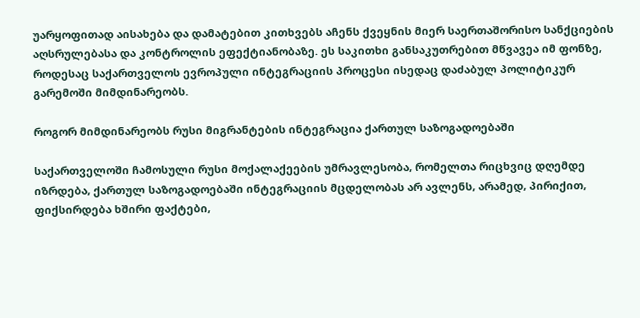უარყოფითად აისახება და დამატებით კითხვებს აჩენს ქვეყნის მიერ საერთაშორისო სანქციების აღსრულებასა და კონტროლის ეფექტიანობაზე. ეს საკითხი განსაკუთრებით მწვავეა იმ ფონზე, როდესაც საქართველოს ევროპული ინტეგრაციის პროცესი ისედაც დაძაბულ პოლიტიკურ გარემოში მიმდინარეობს.

როგორ მიმდინარეობს რუსი მიგრანტების ინტეგრაცია ქართულ საზოგადოებაში

საქართველოში ჩამოსული რუსი მოქალაქეების უმრავლესობა, რომელთა რიცხვიც დღემდე იზრდება, ქართულ საზოგადოებაში ინტეგრაციის მცდელობას არ ავლენს, არამედ, პირიქით, ფიქსირდება ხშირი ფაქტები,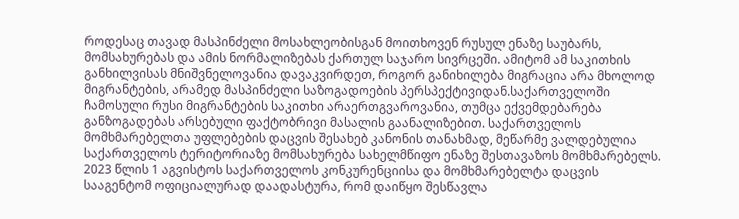როდესაც თავად მასპინძელი მოსახლეობისგან მოითხოვენ რუსულ ენაზე საუბარს, მომსახურებას და ამის ნორმალიზებას ქართულ საჯარო სივრცეში. ამიტომ ამ საკითხის განხილვისას მნიშვნელოვანია დავაკვირდეთ, როგორ განიხილება მიგრაცია არა მხოლოდ მიგრანტების, არამედ მასპინძელი საზოგადოების პერსპექტივიდან.საქართველოში ჩამოსული რუსი მიგრანტების საკითხი არაერთგვაროვანია, თუმცა ექვემდებარება განზოგადებას არსებული ფაქტობრივი მასალის გაანალიზებით. საქართველოს მომხმარებელთა უფლებების დაცვის შესახებ კანონის თანახმად, მეწარმე ვალდებულია საქართველოს ტერიტორიაზე მომსახურება სახელმწიფო ენაზე შესთავაზოს მომხმარებელს. 2023 წლის 1 აგვისტოს საქართველოს კონკურენციისა და მომხმარებელტა დაცვის სააგენტომ ოფიციალურად დაადასტურა, რომ დაიწყო შესწავლა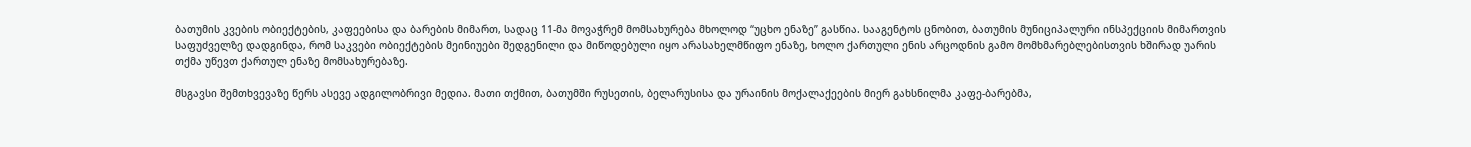ბათუმის კვების ობიექტების, კაფეებისა და ბარების მიმართ, სადაც 11-მა მოვაჭრემ მომსახურება მხოლოდ “უცხო ენაზე” გასწია. სააგენტოს ცნობით, ბათუმის მუნიციპალური ინსპექციის მიმართვის საფუძველზე დადგინდა, რომ საკვები ობიექტების მეინიუები შედგენილი და მიწოდებული იყო არასახელმწიფო ენაზე, ხოლო ქართული ენის არცოდნის გამო მომხმარებლებისთვის ხშირად უარის თქმა უწევთ ქართულ ენაზე მომსახურებაზე.

მსგავსი შემთხვევაზე წერს ასევე ადგილობრივი მედია. მათი თქმით, ბათუმში რუსეთის, ბელარუსისა და ურაინის მოქალაქეების მიერ გახსნილმა კაფე-ბარებმა,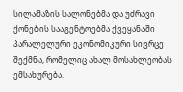სილამაზის სალონებმა და უძრავი ქონების სააგენტოებმა ქვეყანაში პარალელური ეკონომიკური სივრცე შექმნა, რომელიც ახალ მოსახლეობას ემსახურება.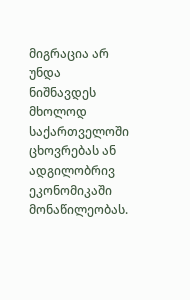მიგრაცია არ უნდა ნიშნავდეს მხოლოდ საქართველოში ცხოვრებას ან ადგილობრივ ეკონომიკაში მონაწილეობას.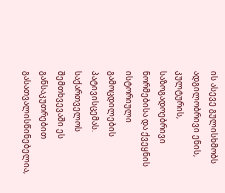ის ასევე გულისხმობს ადგილობრივი ენის, კულტურის, საზოგადოებრივი ნორმებისა და ქვეყნის ისტორიული გამოცდილების პატივისცემას. საქართველოს შემთხვევაში ეს განსაკუთრებით გასათვალისწინებელია,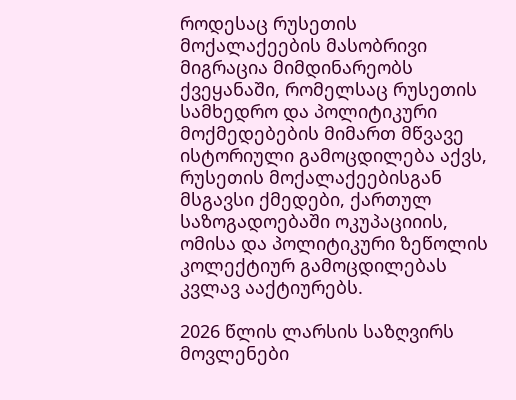როდესაც რუსეთის მოქალაქეების მასობრივი მიგრაცია მიმდინარეობს ქვეყანაში, რომელსაც რუსეთის სამხედრო და პოლიტიკური მოქმედებების მიმართ მწვავე ისტორიული გამოცდილება აქვს, რუსეთის მოქალაქეებისგან მსგავსი ქმედები, ქართულ საზოგადოებაში ოკუპაციიის, ომისა და პოლიტიკური ზეწოლის კოლექტიურ გამოცდილებას კვლავ ააქტიურებს.

2026 წლის ლარსის საზღვირს მოვლენები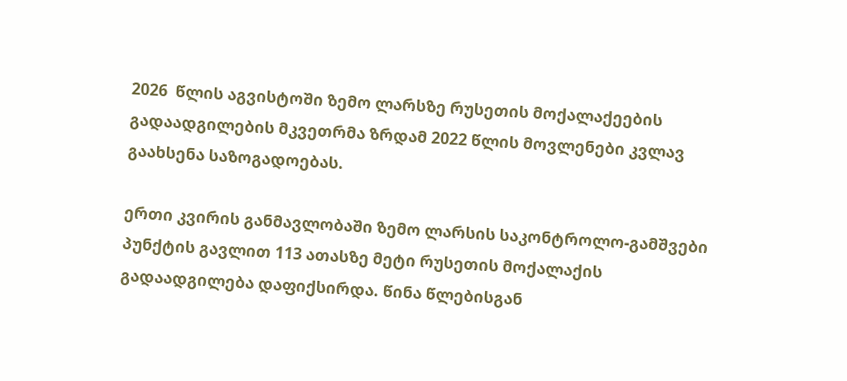2026  წლის აგვისტოში ზემო ლარსზე რუსეთის მოქალაქეების გადაადგილების მკვეთრმა ზრდამ 2022 წლის მოვლენები კვლავ გაახსენა საზოგადოებას.

ერთი კვირის განმავლობაში ზემო ლარსის საკონტროლო-გამშვები პუნქტის გავლით 113 ათასზე მეტი რუსეთის მოქალაქის გადაადგილება დაფიქსირდა. წინა წლებისგან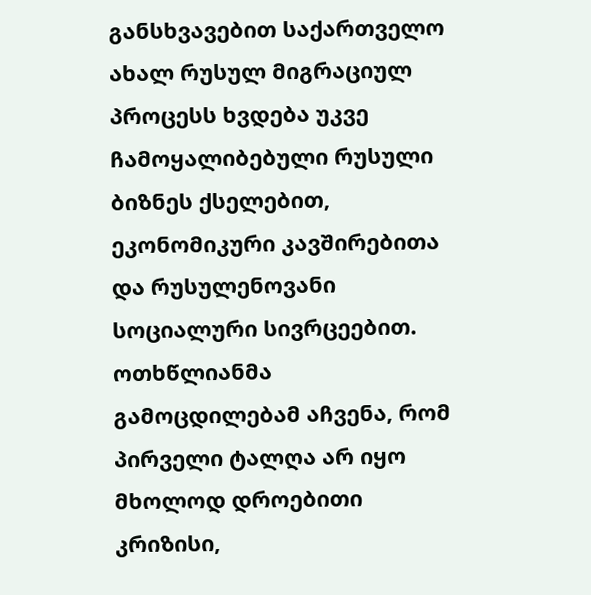განსხვავებით საქართველო ახალ რუსულ მიგრაციულ პროცესს ხვდება უკვე ჩამოყალიბებული რუსული ბიზნეს ქსელებით, ეკონომიკური კავშირებითა და რუსულენოვანი სოციალური სივრცეებით. ოთხწლიანმა გამოცდილებამ აჩვენა, რომ პირველი ტალღა არ იყო მხოლოდ დროებითი კრიზისი,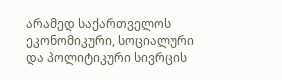არამედ საქართველოს ეკონომიკური, სოციალური და პოლიტიკური სივრცის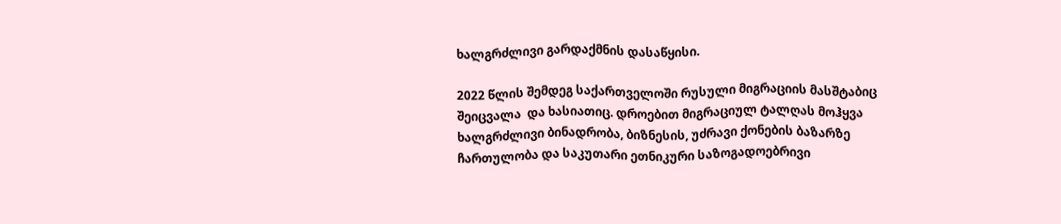ხალგრძლივი გარდაქმნის დასაწყისი.

2022 წლის შემდეგ საქართველოში რუსული მიგრაციის მასშტაბიც შეიცვალა  და ხასიათიც. დროებით მიგრაციულ ტალღას მოჰყვა ხალგრძლივი ბინადრობა, ბიზნესის, უძრავი ქონების ბაზარზე ჩართულობა და საკუთარი ეთნიკური საზოგადოებრივი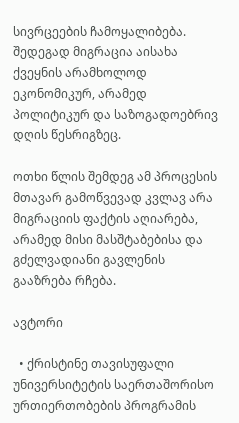სივრცეების ჩამოყალიბება. შედეგად მიგრაცია აისახა ქვეყნის არამხოლოდ ეკონომიკურ, არამედ პოლიტიკურ და საზოგადოებრივ დღის წესრიგზეც.

ოთხი წლის შემდეგ ამ პროცესის მთავარ გამოწვევად კვლავ არა მიგრაციის ფაქტის აღიარება, არამედ მისი მასშტაბებისა და გძელვადიანი გავლენის გააზრება რჩება.

ავტორი

  • ქრისტინე თავისუფალი უნივერსიტეტის საერთაშორისო ურთიერთობების პროგრამის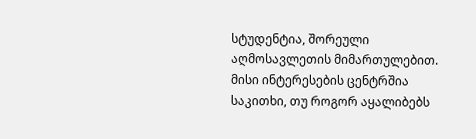სტუდენტია, შორეული აღმოსავლეთის მიმართულებით. მისი ინტერესების ცენტრშია საკითხი, თუ როგორ აყალიბებს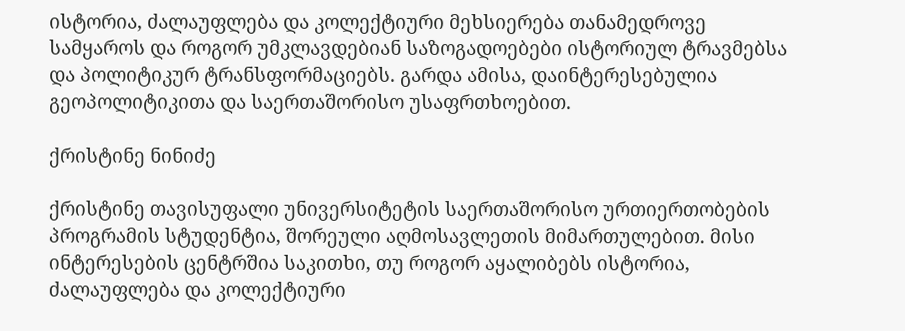ისტორია, ძალაუფლება და კოლექტიური მეხსიერება თანამედროვე სამყაროს და როგორ უმკლავდებიან საზოგადოებები ისტორიულ ტრავმებსა და პოლიტიკურ ტრანსფორმაციებს. გარდა ამისა, დაინტერესებულია გეოპოლიტიკითა და საერთაშორისო უსაფრთხოებით.

ქრისტინე ნინიძე

ქრისტინე თავისუფალი უნივერსიტეტის საერთაშორისო ურთიერთობების პროგრამის სტუდენტია, შორეული აღმოსავლეთის მიმართულებით. მისი ინტერესების ცენტრშია საკითხი, თუ როგორ აყალიბებს ისტორია, ძალაუფლება და კოლექტიური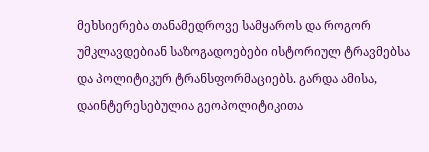მეხსიერება თანამედროვე სამყაროს და როგორ უმკლავდებიან საზოგადოებები ისტორიულ ტრავმებსა და პოლიტიკურ ტრანსფორმაციებს. გარდა ამისა, დაინტერესებულია გეოპოლიტიკითა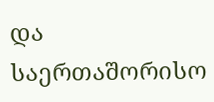და საერთაშორისო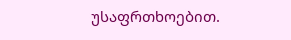უსაფრთხოებით.